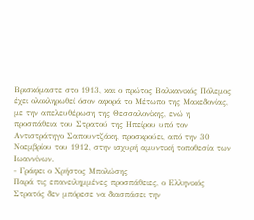Βρισκόμαστε στο 1913, και ο πρώτος Βαλκανικός Πόλεμος έχει ολοκληρωθεί όσον αφορά το Μέτωπο της Μακεδονίας, με την απελευθέρωση της Θεσσαλονίκης, ενώ η προσπάθεια του Στρατού της Ηπείρου υπό τον Αντιστράτηγο Σαπουντζάκη, προσκρούει, από την 30 Νοεμβρίου του 1912, στην ισχυρή αμυντική τοποθεσία των Ιωαννίνων.
- Γράφει ο Χρήστος Μπολώσης
Παρά τις επανειλημμένες προσπάθειες, ο Ελληνικός Στρατός δεν μπόρεσε να διασπάσει την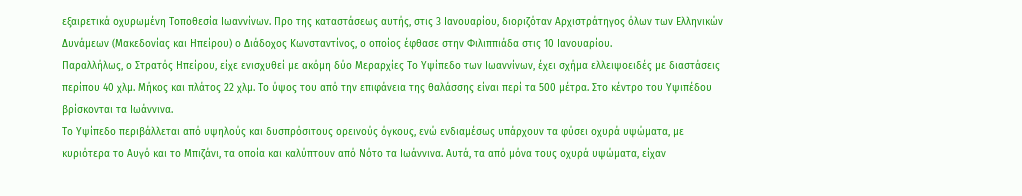εξαιρετικά οχυρωμένη Τοποθεσία Ιωαννίνων. Προ της καταστάσεως αυτής, στις 3 Ιανουαρίου, διοριζόταν Αρχιστράτηγος όλων των Ελληνικών Δυνάμεων (Μακεδονίας και Ηπείρου) ο Διάδοχος Κωνσταντίνος, ο οποίος έφθασε στην Φιλιππιάδα στις 10 Ιανουαρίου.
Παραλλήλως, ο Στρατός Ηπείρου, είχε ενισχυθεί με ακόμη δύο Μεραρχίες Το Υψίπεδο των Ιωαννίνων, έχει σχήμα ελλειψοειδές με διαστάσεις περίπου 40 χλμ. Μήκος και πλάτος 22 χλμ. Το ύψος του από την επιφάνεια της θαλάσσης είναι περί τα 500 μέτρα. Στο κέντρο του Υψιπέδου βρίσκονται τα Ιωάννινα.
Το Υψίπεδο περιβάλλεται από υψηλούς και δυσπρόσιτους ορεινούς όγκους, ενώ ενδιαμέσως υπάρχουν τα φύσει οχυρά υψώματα, με κυριότερα το Αυγό και το Μπιζάνι, τα οποία και καλύπτουν από Νότο τα Ιωάννινα. Αυτά, τα από μόνα τους οχυρά υψώματα, είχαν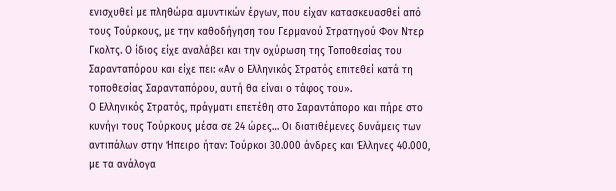ενισχυθεί με πληθώρα αμυντικών έργων, που είχαν κατασκευασθεί από τους Τούρκους, με την καθοδήγηση του Γερμανού Στρατηγού Φον Ντερ Γκολτς. Ο ίδιος είχε αναλάβει και την οχύρωση της Τοποθεσίας του Σαρανταπόρου και είχε πει: «Αν ο Ελληνικός Στρατός επιτεθεί κατά τη τοποθεσίας Σαρανταπόρου, αυτή θα είναι ο τάφος του».
Ο Ελληνικός Στρατός, πράγματι επετέθη στο Σαραντάπορο και πήρε στο κυνήγι τους Τούρκους μέσα σε 24 ώρες… Οι διατιθέμενες δυνάμεις των αντιπάλων στην Ήπειρο ήταν: Τούρκοι 30.000 άνδρες και Έλληνες 40.000, με τα ανάλογα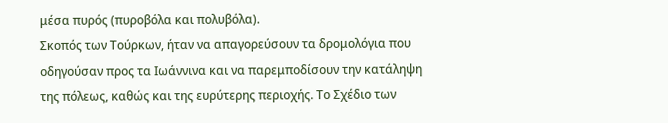μέσα πυρός (πυροβόλα και πολυβόλα).
Σκοπός των Τούρκων, ήταν να απαγορεύσουν τα δρομολόγια που οδηγούσαν προς τα Ιωάννινα και να παρεμποδίσουν την κατάληψη της πόλεως, καθώς και της ευρύτερης περιοχής. Το Σχέδιο των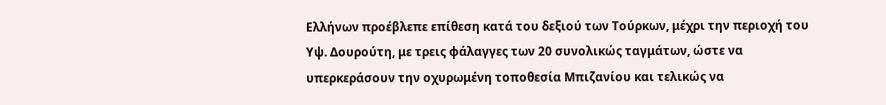Ελλήνων προέβλεπε επίθεση κατά του δεξιού των Τούρκων, μέχρι την περιοχή του Υψ. Δουρούτη, με τρεις φάλαγγες των 20 συνολικώς ταγμάτων, ώστε να υπερκεράσουν την οχυρωμένη τοποθεσία Μπιζανίου και τελικώς να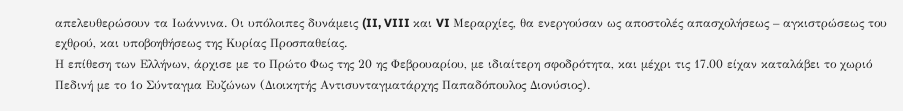απελευθερώσουν τα Ιωάννινα. Οι υπόλοιπες δυνάμεις (II, VIII και VI Μεραρχίες, θα ενεργούσαν ως αποστολές απασχολήσεως – αγκιστρώσεως του εχθρού, και υποβοηθήσεως της Κυρίας Προσπαθείας.
Η επίθεση των Ελλήνων, άρχισε με το Πρώτο Φως της 20 ης Φεβρουαρίου, με ιδιαίτερη σφοδρότητα, και μέχρι τις 17.00 είχαν καταλάβει το χωριό Πεδινή με το 1ο Σύνταγμα Ευζώνων (Διοικητής Αντισυνταγματάρχης Παπαδόπουλος Διονύσιος).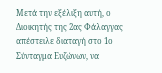Μετά την εξέλιξη αυτή, ο Διοικητής της 2ας Φάλαγγας απέστειλε διαταγή στο 1ο Σύνταγμα Ευζώνων, να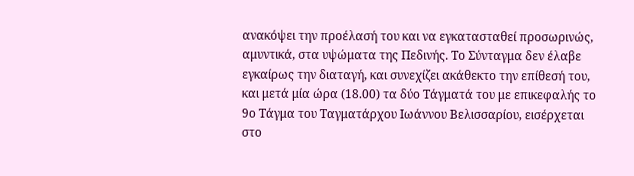ανακόψει την προέλασή του και να εγκατασταθεί προσωρινώς, αμυντικά, στα υψώματα της Πεδινής. Το Σύνταγμα δεν έλαβε εγκαίρως την διαταγή, και συνεχίζει ακάθεκτο την επίθεσή του, και μετά μία ώρα (18.00) τα δύο Τάγματά του με επικεφαλής το 9ο Τάγμα του Ταγματάρχου Ιωάννου Βελισσαρίου, εισέρχεται στο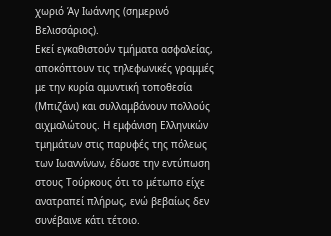χωριό Άγ Ιωάννης (σημερινό Βελισσάριος).
Εκεί εγκαθιστούν τμήματα ασφαλείας, αποκόπτουν τις τηλεφωνικές γραμμές με την κυρία αμυντική τοποθεσία (Μπιζάνι) και συλλαμβάνουν πολλούς αιχμαλώτους. Η εμφάνιση Ελληνικών τμημάτων στις παρυφές της πόλεως των Ιωαννίνων, έδωσε την εντύπωση στους Τούρκους ότι το μέτωπο είχε ανατραπεί πλήρως, ενώ βεβαίως δεν συνέβαινε κάτι τέτοιο.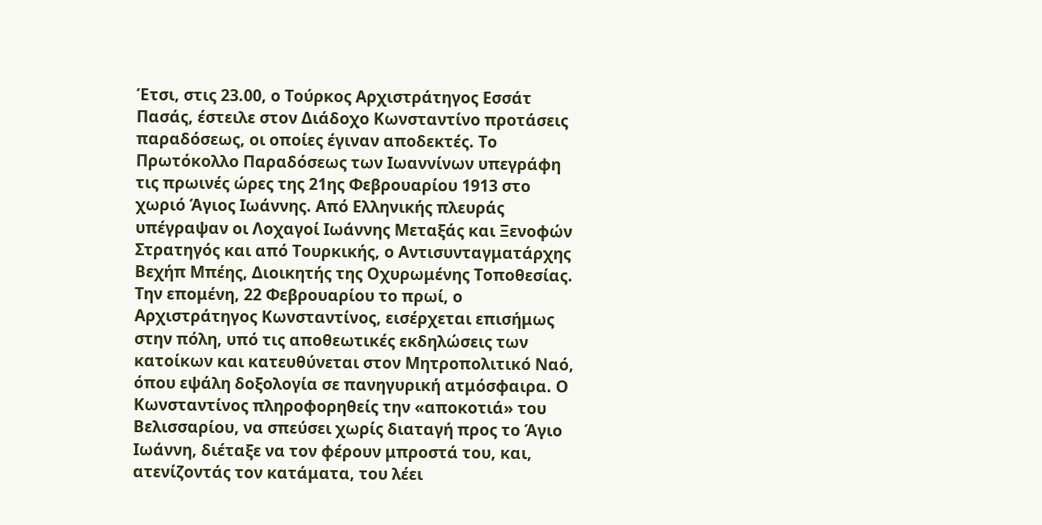Έτσι, στις 23.00, ο Τούρκος Αρχιστράτηγος Εσσάτ Πασάς, έστειλε στον Διάδοχο Κωνσταντίνο προτάσεις παραδόσεως, οι οποίες έγιναν αποδεκτές. Το Πρωτόκολλο Παραδόσεως των Ιωαννίνων υπεγράφη τις πρωινές ώρες της 21ης Φεβρουαρίου 1913 στο χωριό Άγιος Ιωάννης. Από Ελληνικής πλευράς υπέγραψαν οι Λοχαγοί Ιωάννης Μεταξάς και Ξενοφών Στρατηγός και από Τουρκικής, ο Αντισυνταγματάρχης Βεχήπ Μπέης, Διοικητής της Οχυρωμένης Τοποθεσίας.
Την επομένη, 22 Φεβρουαρίου το πρωί, ο Αρχιστράτηγος Κωνσταντίνος, εισέρχεται επισήμως στην πόλη, υπό τις αποθεωτικές εκδηλώσεις των κατοίκων και κατευθύνεται στον Μητροπολιτικό Ναό, όπου εψάλη δοξολογία σε πανηγυρική ατμόσφαιρα. Ο Κωνσταντίνος πληροφορηθείς την «αποκοτιά» του Βελισσαρίου, να σπεύσει χωρίς διαταγή προς το Άγιο Ιωάννη, διέταξε να τον φέρουν μπροστά του, και, ατενίζοντάς τον κατάματα, του λέει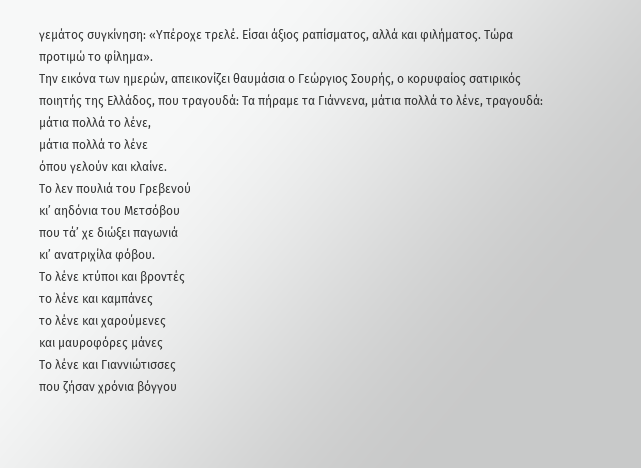γεμάτος συγκίνηση: «Υπέροχε τρελέ. Είσαι άξιος ραπίσματος, αλλά και φιλήματος. Τώρα προτιμώ το φίλημα».
Την εικόνα των ημερών, απεικονίζει θαυμάσια ο Γεώργιος Σουρής, ο κορυφαίος σατιρικός ποιητής της Ελλάδος, που τραγουδά: Τα πήραμε τα Γιάννενα, μάτια πολλά το λένε, τραγουδά:
μάτια πολλά το λένε,
μάτια πολλά το λένε
όπου γελούν και κλαίνε.
Το λεν πουλιά του Γρεβενού
κι’ αηδόνια του Μετσόβου
που τά’ χε διώξει παγωνιά
κι’ ανατριχίλα φόβου.
Το λένε κτύποι και βροντές
το λένε και καμπάνες
το λένε και χαρούμενες
και μαυροφόρες μάνες
Το λένε και Γιαννιώτισσες
που ζήσαν χρόνια βόγγου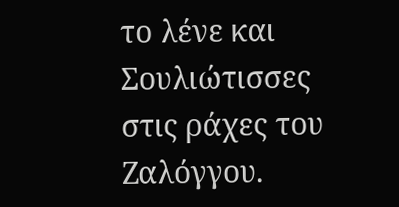το λένε και Σουλιώτισσες
στις ράχες του Ζαλόγγου.